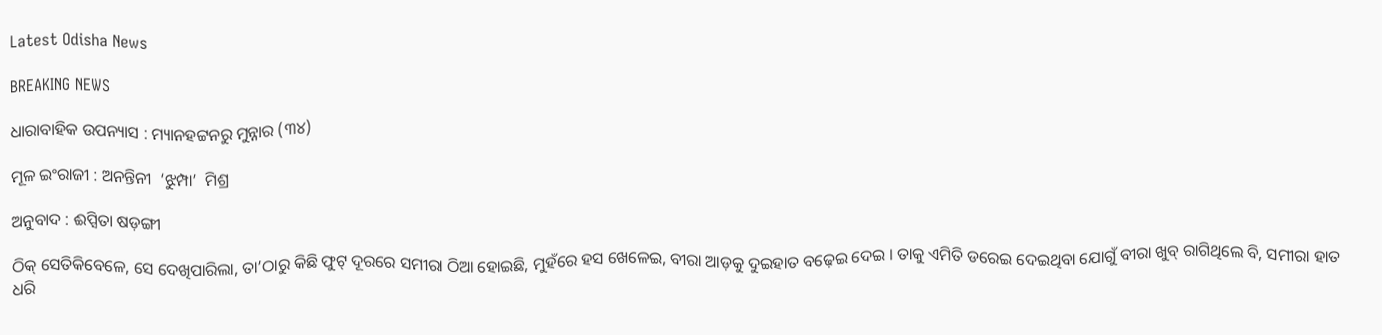Latest Odisha News

BREAKING NEWS

ଧାରାବାହିକ ଉପନ୍ୟାସ : ମ୍ୟାନହଟ୍ଟନରୁ ମୁନ୍ନାର (୩୪)

ମୂଳ ଇଂରାଜୀ : ଅନନ୍ତିନୀ  ‘ଝୁମ୍ପା’  ମିଶ୍ର

ଅନୁବାଦ : ଈପ୍ସିତା ଷଡ଼ଙ୍ଗୀ

ଠିକ୍ ସେତିକିବେଳେ, ସେ ଦେଖିପାରିଲା, ତା’ଠାରୁ କିଛି ଫୁଟ୍ ଦୂରରେ ସମୀରା ଠିଆ ହୋଇଛି, ମୁହଁରେ ହସ ଖେଳେଇ, ବୀରା ଆଡ଼କୁ ଦୁଇହାତ ବଢ଼େଇ ଦେଇ । ତାକୁ ଏମିତି ଡରେଇ ଦେଇଥିବା ଯୋଗୁଁ ବୀରା ଖୁବ୍ ରାଗିଥିଲେ ବି, ସମୀରା ହାତ ଧରି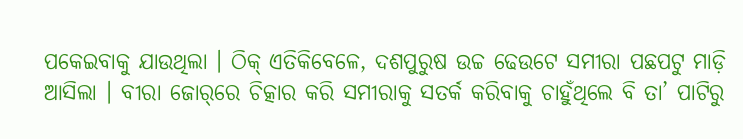ପକେଇବାକୁ ଯାଉଥିଲା । ଠିକ୍ ଏତିକିବେଳେ, ଦଶପୁରୁଷ ଉଚ୍ଚ ଢେଉଟେ ସମୀରା ପଛପଟୁ ମାଡ଼ି ଆସିଲା । ବୀରା ଜୋର୍‌ରେ ଚିତ୍କାର କରି ସମୀରାକୁ ସତର୍କ କରିବାକୁ ଚାହୁଁଥିଲେ ବି ତା’ ପାଟିରୁ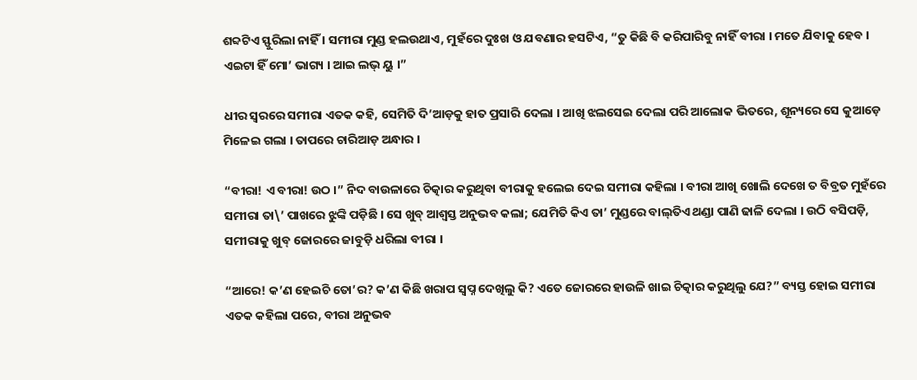ଶବ୍ଦଟିଏ ସ୍ଫୁରିଲା ନାହିଁ । ସମୀରା ମୁଣ୍ଡ ହଲଉଥାଏ, ମୁହଁରେ ଦୁଃଖ ଓ ଯବଣାର ହସଟିଏ, “ତୁ କିଛି ବି କରିପାରିବୁ ନାହିଁ ବୀରା । ମତେ ଯିବାକୁ ହେବ । ଏଇଟା ହିଁ ମୋ’ ଭାଗ୍ୟ । ଆଇ ଲଭ୍ ୟୁ ।”

ଧୀର ସ୍ୱରରେ ସମୀରା ଏତକ କହି, ସେମିତି ଦି’ଆଡ଼କୁ ହାତ ପ୍ରସାରି ଦେଲା । ଆଖି ଝଲସେଇ ଦେଲା ପରି ଆଲୋକ ଭିତରେ, ଶୂନ୍ୟରେ ସେ କୁଆଡ଼େ ମିଳେଇ ଗଲା । ତାପରେ ଚାରିଆଡ଼ ଅନ୍ଧାର ।

“ବୀରା! ଏ ବୀରା! ଉଠ ।” ନିଦ ବାଉଳାରେ ଚିତ୍କାର କରୁଥିବା ବୀରାକୁ ହଲେଇ ଦେଇ ସମୀରା କହିଲା । ବୀରା ଆଖି ଖୋଲି ଦେଖେ ତ ବିବ୍ରତ ମୁହଁରେ ସମୀରା ତା\’ ପାଖରେ ଝୁଙ୍କି ପଡ଼ିଛି । ସେ ଖୁବ୍ ଆଶ୍ୱସ୍ତ ଅନୁଭବ କଲା; ଯେମିତି କିଏ ତା’ ମୁଣ୍ଡରେ ବାଲ୍‌ତିଏ ଥଣ୍ଡା ପାଣି ଢାଳି ଦେଲା । ଉଠି ବସିପଡ଼ି, ସମୀରାକୁ ଖୁବ୍ ଜୋରରେ ଜାବୁଡ଼ି ଧରିଲା ବୀରା ।

“ଆରେ! କ’ଣ ହେଇଚି ତୋ’ର? କ’ଣ କିଛି ଖରାପ ସ୍ୱପ୍ନ ଦେଖିଲୁ କି? ଏତେ ଜୋରରେ ହାଉଳି ଖାଇ ଚିତ୍କାର କରୁଥିଲୁ ଯେ?” ବ୍ୟସ୍ତ ହୋଇ ସମୀରା ଏତକ କହିଲା ପରେ, ବୀରା ଅନୁଭବ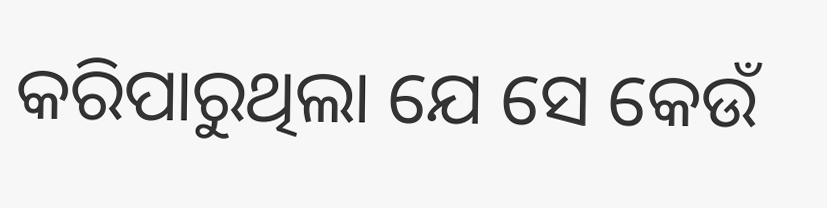କରିପାରୁଥିଲା ଯେ ସେ କେଉଁ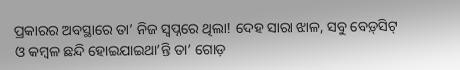ପ୍ରକାରର ଅବସ୍ଥାରେ ତା’ ନିଜ ସ୍ୱପ୍ନରେ ଥିଲା! ଦେହ ସାରା ଝାଳ, ସବୁ ବେଡ଼୍‌ସିଟ୍ ଓ କମ୍ବଳ ଛନ୍ଦି ହୋଇଯାଇଥା’ନ୍ତି ତା’ ଗୋଡ଼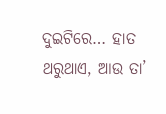ଦୁଇଟିରେ… ହାତ ଥରୁଥାଏ, ଆଉ ତା’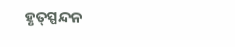ହୃତ୍‌ସ୍ପନ୍ଦନ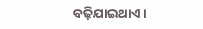ବଢ଼ିଯାଇଥାଏ ।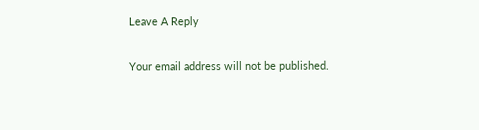Leave A Reply

Your email address will not be published.